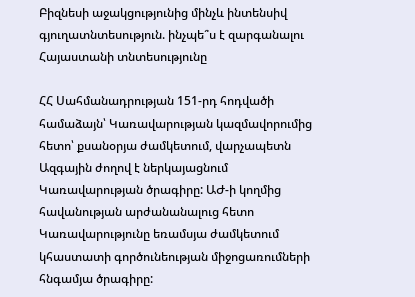Բիզնեսի աջակցությունից մինչև ինտենսիվ գյուղատնտեսություն. ինչպե՞ս է զարգանալու Հայաստանի տնտեսությունը

ՀՀ Սահմանադրության 151-րդ հոդվածի համաձայն՝ Կառավարության կազմավորումից հետո՝ քսանօրյա ժամկետում, վարչապետն Ազգային ժողով է ներկայացնում Կառավարության ծրագիրը: ԱԺ-ի կողմից հավանության արժանանալուց հետո Կառավարությունը եռամսյա ժամկետում կհաստատի գործունեության միջոցառումների հնգամյա ծրագիրը: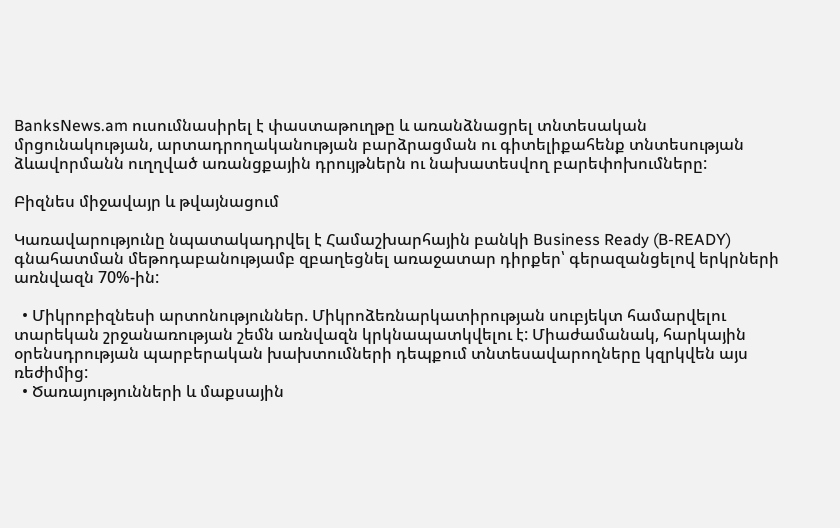BanksNews.am ուսումնասիրել է փաստաթուղթը և առանձնացրել տնտեսական մրցունակության, արտադրողականության բարձրացման ու գիտելիքահենք տնտեսության ձևավորմանն ուղղված առանցքային դրույթներն ու նախատեսվող բարեփոխումները:

Բիզնես միջավայր և թվայնացում

Կառավարությունը նպատակադրվել է Համաշխարհային բանկի Business Ready (B-READY) գնահատման մեթոդաբանությամբ զբաղեցնել առաջատար դիրքեր՝ գերազանցելով երկրների առնվազն 70%-ին:

  • Միկրոբիզնեսի արտոնություններ. Միկրոձեռնարկատիրության սուբյեկտ համարվելու տարեկան շրջանառության շեմն առնվազն կրկնապատկվելու է: Միաժամանակ, հարկային օրենսդրության պարբերական խախտումների դեպքում տնտեսավարողները կզրկվեն այս ռեժիմից:
  • Ծառայությունների և մաքսային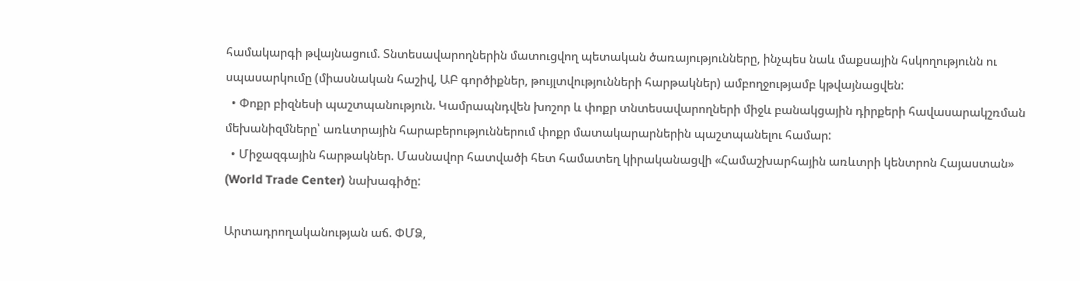համակարգի թվայնացում. Տնտեսավարողներին մատուցվող պետական ծառայությունները, ինչպես նաև մաքսային հսկողությունն ու սպասարկումը (միասնական հաշիվ, ԱԲ գործիքներ, թույլտվությունների հարթակներ) ամբողջությամբ կթվայնացվեն:
  • Փոքր բիզնեսի պաշտպանություն. Կամրապնդվեն խոշոր և փոքր տնտեսավարողների միջև բանակցային դիրքերի հավասարակշռման մեխանիզմները՝ առևտրային հարաբերություններում փոքր մատակարարներին պաշտպանելու համար:
  • Միջազգային հարթակներ. Մասնավոր հատվածի հետ համատեղ կիրականացվի «Համաշխարհային առևտրի կենտրոն Հայաստան» (World Trade Center) նախագիծը:

Արտադրողականության աճ. ՓՄՁ,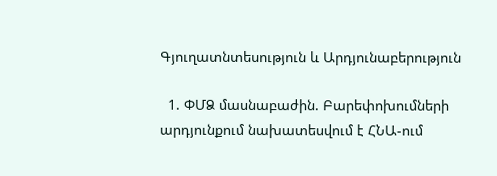Գյուղատնտեսություն և Արդյունաբերություն

  1. ՓՄՁ մասնաբաժին. Բարեփոխումների արդյունքում նախատեսվում է ՀՆԱ-ում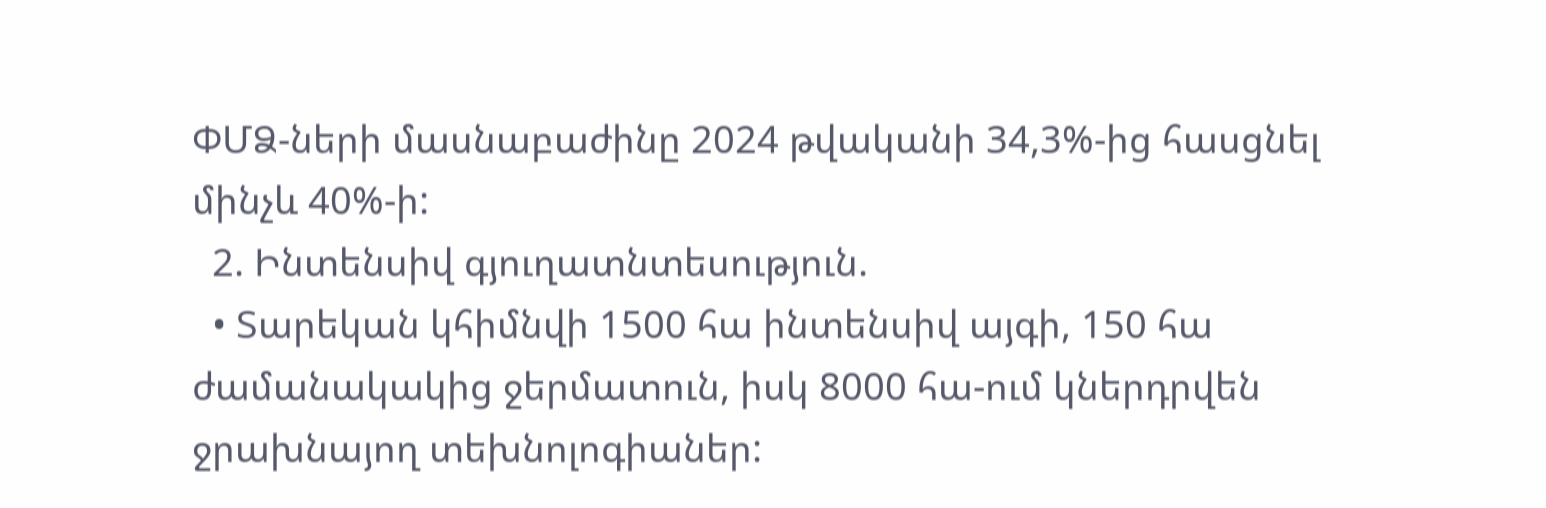ՓՄՁ-ների մասնաբաժինը 2024 թվականի 34,3%-ից հասցնել մինչև 40%-ի:
  2. Ինտենսիվ գյուղատնտեսություն.
  • Տարեկան կհիմնվի 1500 հա ինտենսիվ այգի, 150 հա ժամանակակից ջերմատուն, իսկ 8000 հա-ում կներդրվեն ջրախնայող տեխնոլոգիաներ: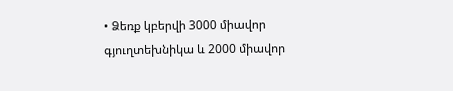• Ձեռք կբերվի 3000 միավոր գյուղտեխնիկա և 2000 միավոր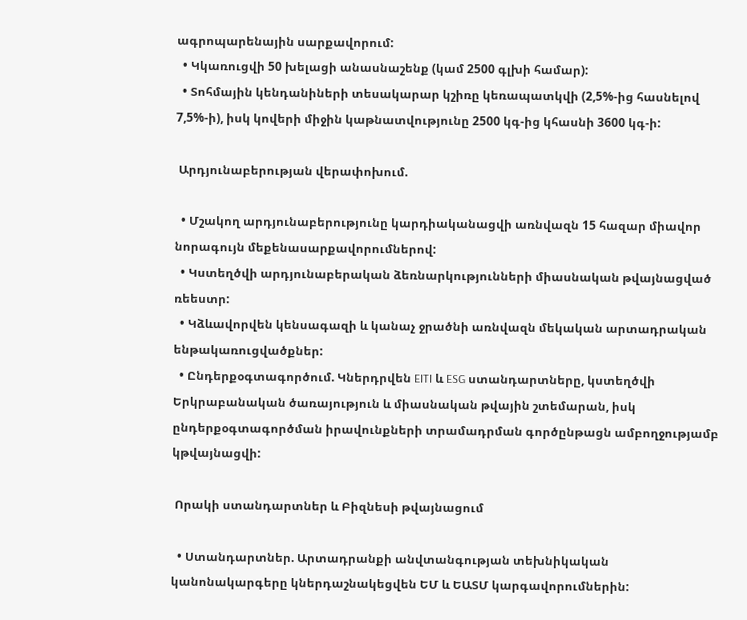ագրոպարենային սարքավորում:
  • Կկառուցվի 50 խելացի անասնաշենք (կամ 2500 գլխի համար):
  • Տոհմային կենդանիների տեսակարար կշիռը կեռապատկվի (2,5%-ից հասնելով 7,5%-ի), իսկ կովերի միջին կաթնատվությունը 2500 կգ-ից կհասնի 3600 կգ-ի:

 Արդյունաբերության վերափոխում.

  • Մշակող արդյունաբերությունը կարդիականացվի առնվազն 15 հազար միավոր նորագույն մեքենասարքավորումներով:
  • Կստեղծվի արդյունաբերական ձեռնարկությունների միասնական թվայնացված ռեեստր:
  • Կձևավորվեն կենսագազի և կանաչ ջրածնի առնվազն մեկական արտադրական ենթակառուցվածքներ:
  • Ընդերքօգտագործում. Կներդրվեն EITI և ESG ստանդարտները, կստեղծվի Երկրաբանական ծառայություն և միասնական թվային շտեմարան, իսկ ընդերքօգտագործման իրավունքների տրամադրման գործընթացն ամբողջությամբ կթվայնացվի:

 Որակի ստանդարտներ և Բիզնեսի թվայնացում

  • Ստանդարտներ. Արտադրանքի անվտանգության տեխնիկական կանոնակարգերը կներդաշնակեցվեն ԵՄ և ԵԱՏՄ կարգավորումներին: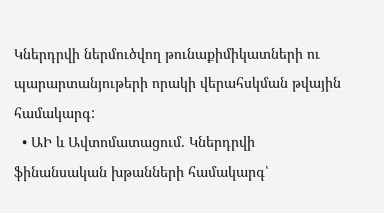Կներդրվի ներմուծվող թունաքիմիկատների ու պարարտանյութերի որակի վերահսկման թվային համակարգ:
  • ԱԻ և Ավտոմատացում. Կներդրվի ֆինանսական խթանների համակարգ՝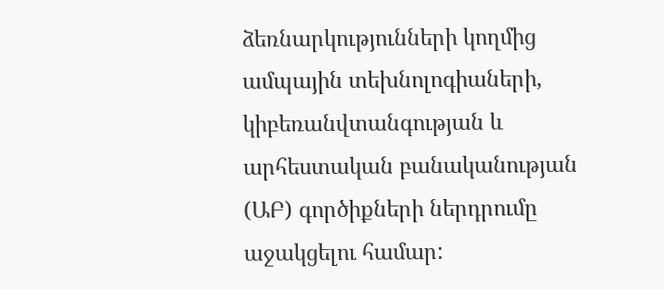ձեռնարկությունների կողմից ամպային տեխնոլոգիաների, կիբեռանվտանգության և արհեստական բանականության (ԱԲ) գործիքների ներդրումը աջակցելու համար: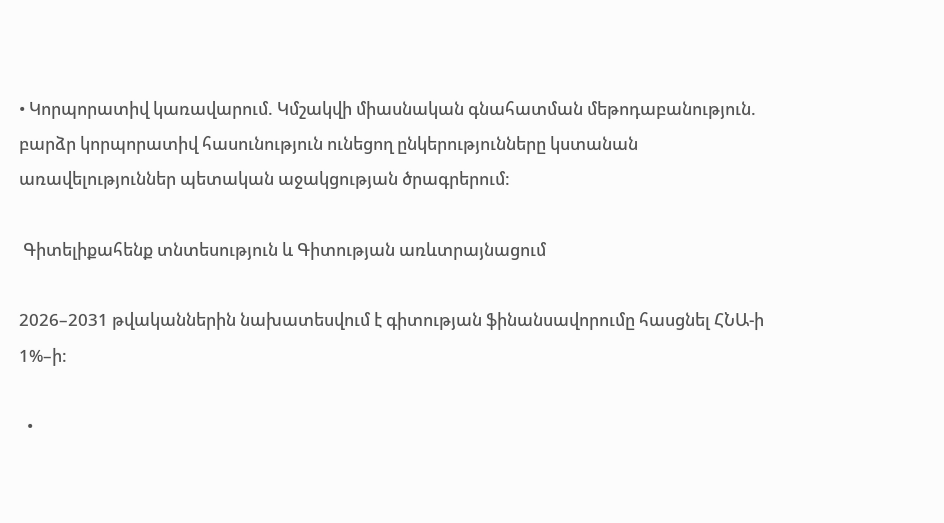• Կորպորատիվ կառավարում. Կմշակվի միասնական գնահատման մեթոդաբանություն. բարձր կորպորատիվ հասունություն ունեցող ընկերությունները կստանան առավելություններ պետական աջակցության ծրագրերում:

 Գիտելիքահենք տնտեսություն և Գիտության առևտրայնացում

2026–2031 թվականներին նախատեսվում է գիտության ֆինանսավորումը հասցնել ՀՆԱ-ի 1%–ի:

  •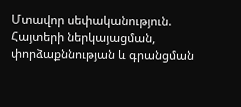Մտավոր սեփականություն. Հայտերի ներկայացման, փորձաքննության և գրանցման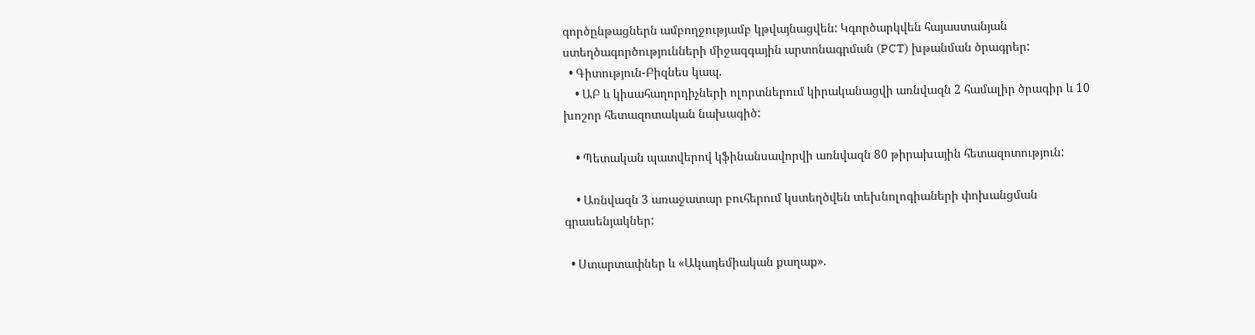գործընթացներն ամբողջությամբ կթվայնացվեն: Կգործարկվեն հայաստանյան ստեղծագործությունների միջազգային արտոնագրման (PCT) խթանման ծրագրեր:
  • Գիտություն-Բիզնես կապ.
    • ԱԲ և կիսահաղորդիչների ոլորտներում կիրականացվի առնվազն 2 համալիր ծրագիր և 10 խոշոր հետազոտական նախագիծ:

    • Պետական պատվերով կֆինանսավորվի առնվազն 80 թիրախային հետազոտություն:

    • Առնվազն 3 առաջատար բուհերում կստեղծվեն տեխնոլոգիաների փոխանցման գրասենյակներ:

  • Ստարտափներ և «Ակադեմիական քաղաք».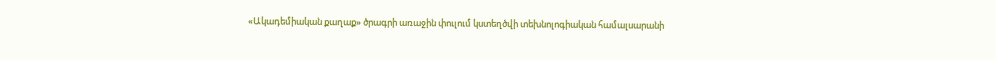«Ակադեմիական քաղաք» ծրագրի առաջին փուլում կստեղծվի տեխնոլոգիական համալսարանի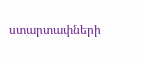ստարտափների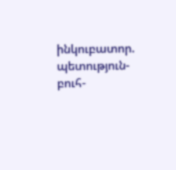ինկուբատոր. պետություն-բուհ-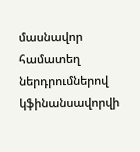մասնավոր համատեղ ներդրումներով կֆինանսավորվի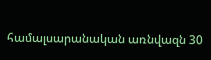համալսարանական առնվազն 30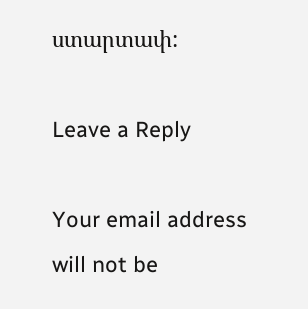ստարտափ:

Leave a Reply

Your email address will not be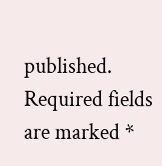published. Required fields are marked *